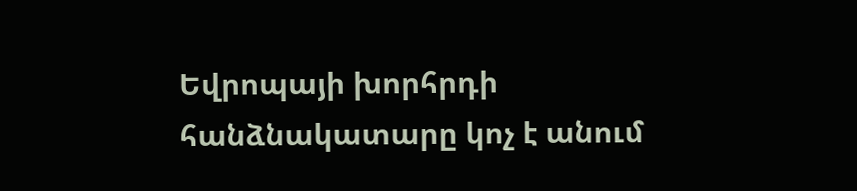Եվրոպայի խորհրդի հանձնակատարը կոչ է անում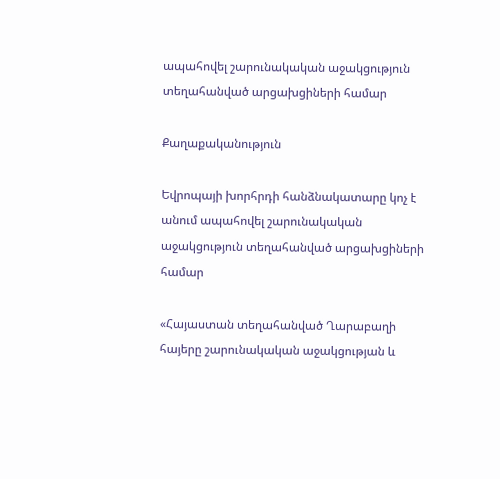ապահովել շարունակական աջակցություն տեղահանված արցախցիների համար

Քաղաքականություն

Եվրոպայի խորհրդի հանձնակատարը կոչ է անում ապահովել շարունակական աջակցություն տեղահանված արցախցիների համար

«Հայաստան տեղահանված Ղարաբաղի հայերը շարունակական աջակցության և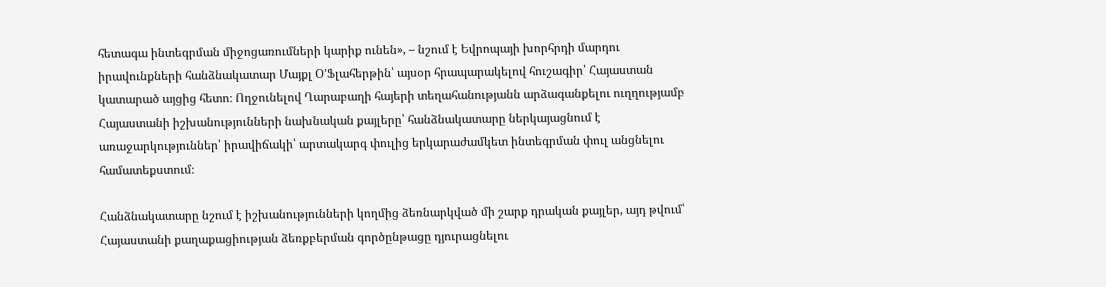հետագա ինտեգրման միջոցառումների կարիք ունեն», – նշում է Եվրոպայի խորհրդի մարդու իրավունքների հանձնակատար Մայքլ Օ’Ֆլահերթին՝ այսօր հրապարակելով հուշագիր՝ Հայաստան կատարած այցից հետո։ Ողջունելով Ղարաբաղի հայերի տեղահանությանն արձագանքելու ուղղությամբ Հայաստանի իշխանությունների նախնական քայլերը՝ հանձնակատարը ներկայացնում է առաջարկություններ՝ իրավիճակի՝ արտակարգ փուլից երկարաժամկետ ինտեգրման փուլ անցնելու համատեքստում։

Հանձնակատարը նշում է իշխանությունների կողմից ձեռնարկված մի շարք դրական քայլեր, այդ թվում՝ Հայաստանի քաղաքացիության ձեռքբերման գործընթացը դյուրացնելու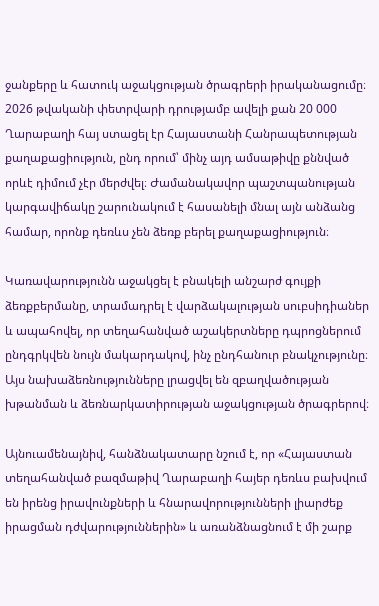ջանքերը և հատուկ աջակցության ծրագրերի իրականացումը։ 2026 թվականի փետրվարի դրությամբ ավելի քան 20 000 Ղարաբաղի հայ ստացել էր Հայաստանի Հանրապետության քաղաքացիություն, ընդ որում՝ մինչ այդ ամսաթիվը քննված որևէ դիմում չէր մերժվել։ Ժամանակավոր պաշտպանության կարգավիճակը շարունակում է հասանելի մնալ այն անձանց համար, որոնք դեռևս չեն ձեռք բերել քաղաքացիություն։

Կառավարությունն աջակցել է բնակելի անշարժ գույքի ձեռքբերմանը, տրամադրել է վարձակալության սուբսիդիաներ և ապահովել, որ տեղահանված աշակերտները դպրոցներում ընդգրկվեն նույն մակարդակով, ինչ ընդհանուր բնակչությունը։ Այս նախաձեռնությունները լրացվել են զբաղվածության խթանման և ձեռնարկատիրության աջակցության ծրագրերով։

Այնուամենայնիվ, հանձնակատարը նշում է, որ «Հայաստան տեղահանված բազմաթիվ Ղարաբաղի հայեր դեռևս բախվում են իրենց իրավունքների և հնարավորությունների լիարժեք իրացման դժվարություններին» և առանձնացնում է մի շարք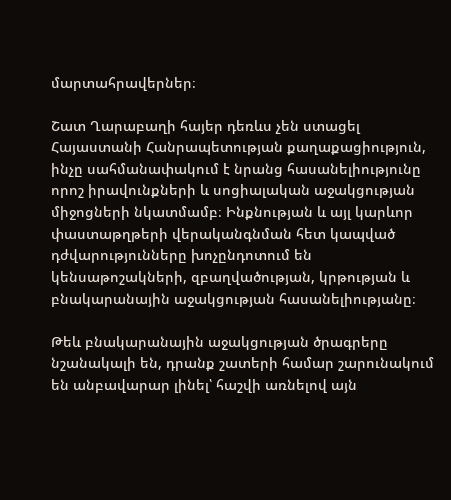մարտահրավերներ։

Շատ Ղարաբաղի հայեր դեռևս չեն ստացել Հայաստանի Հանրապետության քաղաքացիություն, ինչը սահմանափակում է նրանց հասանելիությունը որոշ իրավունքների և սոցիալական աջակցության միջոցների նկատմամբ։ Ինքնության և այլ կարևոր փաստաթղթերի վերականգնման հետ կապված դժվարությունները խոչընդոտում են կենսաթոշակների, զբաղվածության, կրթության և բնակարանային աջակցության հասանելիությանը։

Թեև բնակարանային աջակցության ծրագրերը նշանակալի են, դրանք շատերի համար շարունակում են անբավարար լինել՝ հաշվի առնելով այն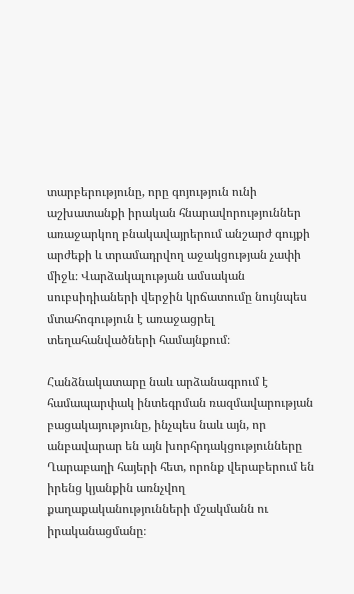տարբերությունը, որը գոյություն ունի աշխատանքի իրական հնարավորություններ առաջարկող բնակավայրերում անշարժ գույքի արժեքի և տրամադրվող աջակցության չափի միջև։ Վարձակալության ամսական սուբսիդիաների վերջին կրճատումը նույնպես մտահոգություն է առաջացրել տեղահանվածների համայնքում։

Հանձնակատարը նաև արձանագրում է համապարփակ ինտեգրման ռազմավարության բացակայությունը, ինչպես նաև այն, որ անբավարար են այն խորհրդակցությունները Ղարաբաղի հայերի հետ, որոնք վերաբերում են իրենց կյանքին առնչվող քաղաքականությունների մշակմանն ու իրականացմանը։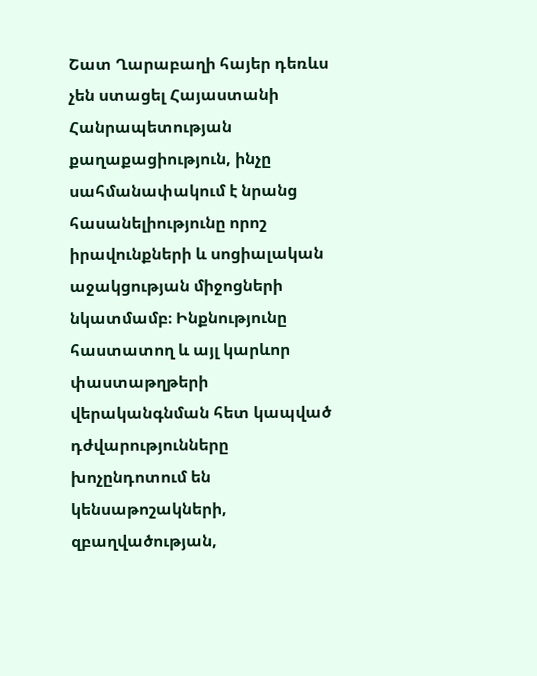Շատ Ղարաբաղի հայեր դեռևս չեն ստացել Հայաստանի Հանրապետության քաղաքացիություն, ինչը սահմանափակում է նրանց հասանելիությունը որոշ իրավունքների և սոցիալական աջակցության միջոցների նկատմամբ։ Ինքնությունը հաստատող և այլ կարևոր փաստաթղթերի վերականգնման հետ կապված դժվարությունները խոչընդոտում են կենսաթոշակների, զբաղվածության,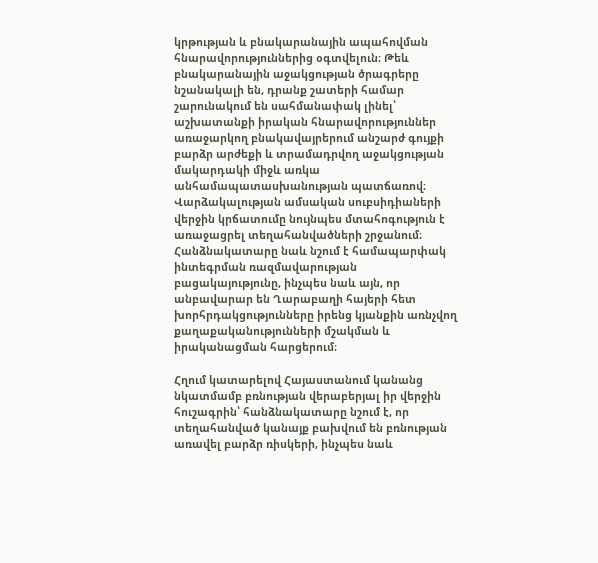կրթության և բնակարանային ապահովման հնարավորություններից օգտվելուն։ Թեև բնակարանային աջակցության ծրագրերը նշանակալի են, դրանք շատերի համար շարունակում են սահմանափակ լինել՝ աշխատանքի իրական հնարավորություններ առաջարկող բնակավայրերում անշարժ գույքի բարձր արժեքի և տրամադրվող աջակցության մակարդակի միջև առկա անհամապատասխանության պատճառով։ Վարձակալության ամսական սուբսիդիաների վերջին կրճատումը նույնպես մտահոգություն է առաջացրել տեղահանվածների շրջանում։ Հանձնակատարը նաև նշում է համապարփակ ինտեգրման ռազմավարության բացակայությունը, ինչպես նաև այն, որ անբավարար են Ղարաբաղի հայերի հետ խորհրդակցությունները իրենց կյանքին առնչվող քաղաքականությունների մշակման և իրականացման հարցերում։

Հղում կատարելով Հայաստանում կանանց նկատմամբ բռնության վերաբերյալ իր վերջին հուշագրին՝ հանձնակատարը նշում է, որ տեղահանված կանայք բախվում են բռնության առավել բարձր ռիսկերի, ինչպես նաև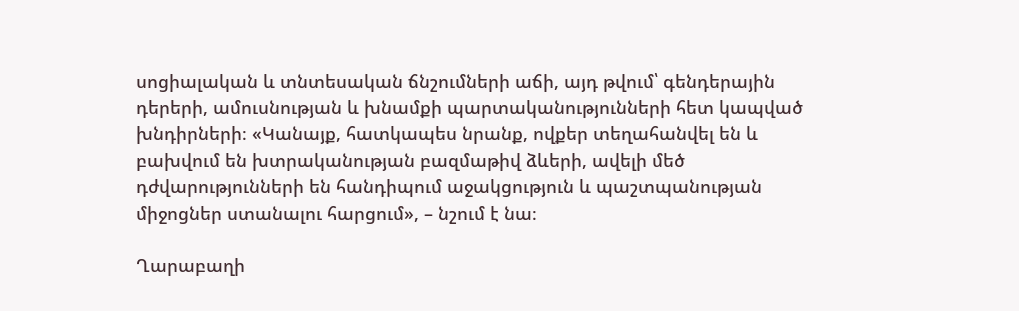սոցիալական և տնտեսական ճնշումների աճի, այդ թվում՝ գենդերային դերերի, ամուսնության և խնամքի պարտականությունների հետ կապված խնդիրների։ «Կանայք, հատկապես նրանք, ովքեր տեղահանվել են և բախվում են խտրականության բազմաթիվ ձևերի, ավելի մեծ դժվարությունների են հանդիպում աջակցություն և պաշտպանության միջոցներ ստանալու հարցում», – նշում է նա։

Ղարաբաղի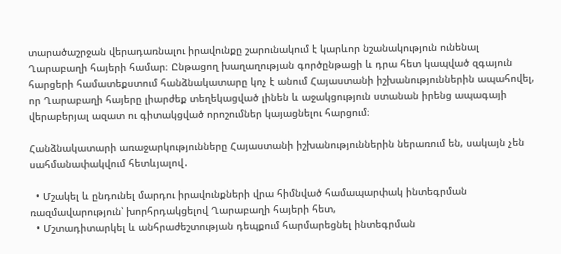տարածաշրջան վերադառնալու իրավունքը շարունակում է կարևոր նշանակություն ունենալ Ղարաբաղի հայերի համար։ Ընթացող խաղաղության գործընթացի և դրա հետ կապված զգայուն հարցերի համատեքստում հանձնակատարը կոչ է անում Հայաստանի իշխանություններին ապահովել, որ Ղարաբաղի հայերը լիարժեք տեղեկացված լինեն և աջակցություն ստանան իրենց ապագայի վերաբերյալ ազատ ու գիտակցված որոշումներ կայացնելու հարցում։

Հանձնակատարի առաջարկությունները Հայաստանի իշխանություններին ներառում են, սակայն չեն սահմանափակվում հետևյալով․

  • Մշակել և ընդունել մարդու իրավունքների վրա հիմնված համապարփակ ինտեգրման ռազմավարություն՝ խորհրդակցելով Ղարաբաղի հայերի հետ,
  • Մշտադիտարկել և անհրաժեշտության դեպքում հարմարեցնել ինտեգրման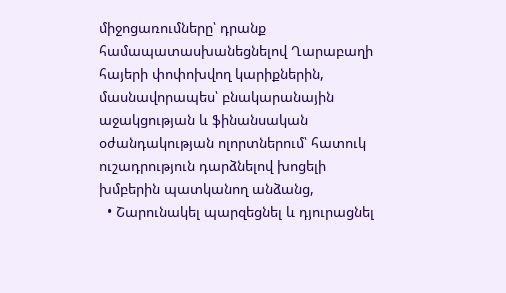միջոցառումները՝ դրանք համապատասխանեցնելով Ղարաբաղի հայերի փոփոխվող կարիքներին, մասնավորապես՝ բնակարանային աջակցության և ֆինանսական օժանդակության ոլորտներում՝ հատուկ ուշադրություն դարձնելով խոցելի խմբերին պատկանող անձանց,
  • Շարունակել պարզեցնել և դյուրացնել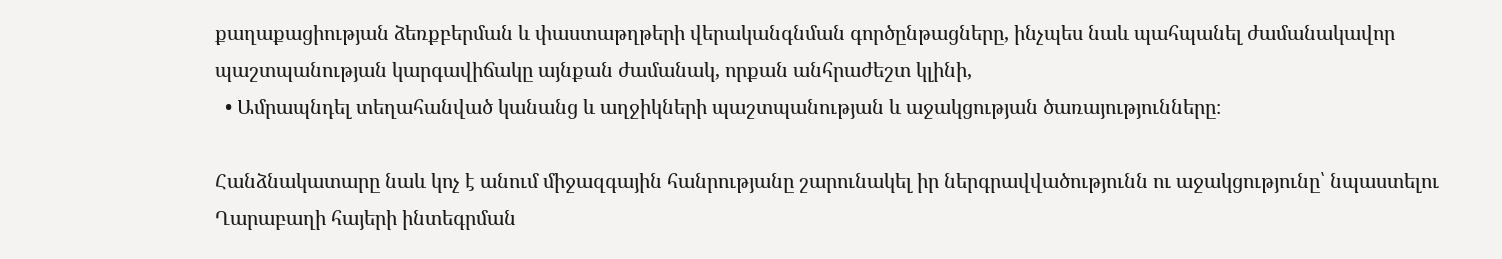քաղաքացիության ձեռքբերման և փաստաթղթերի վերականգնման գործընթացները, ինչպես նաև պահպանել ժամանակավոր պաշտպանության կարգավիճակը այնքան ժամանակ, որքան անհրաժեշտ կլինի,
  • Ամրապնդել տեղահանված կանանց և աղջիկների պաշտպանության և աջակցության ծառայությունները։

Հանձնակատարը նաև կոչ է անում միջազգային հանրությանը շարունակել իր ներգրավվածությունն ու աջակցությունը՝ նպաստելու Ղարաբաղի հայերի ինտեգրման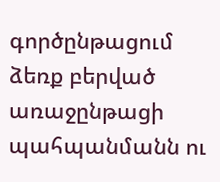գործընթացում ձեռք բերված առաջընթացի պահպանմանն ու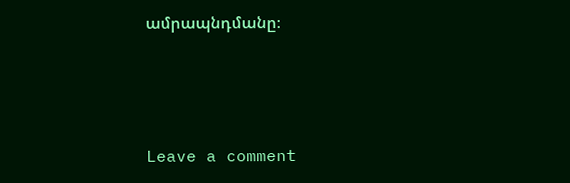ամրապնդմանը։



Leave a comment